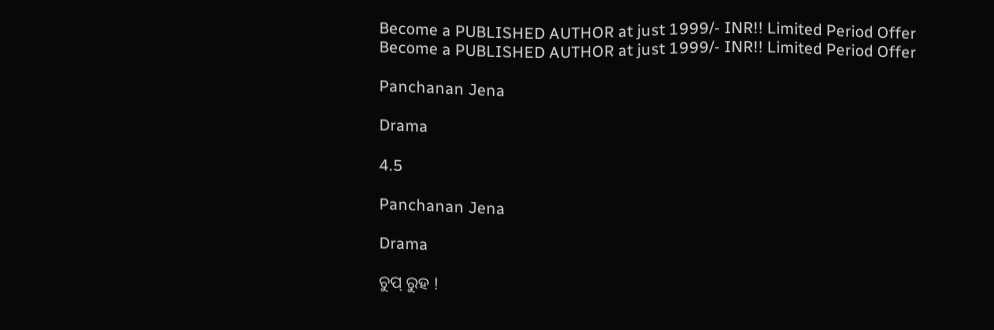Become a PUBLISHED AUTHOR at just 1999/- INR!! Limited Period Offer
Become a PUBLISHED AUTHOR at just 1999/- INR!! Limited Period Offer

Panchanan Jena

Drama

4.5

Panchanan Jena

Drama

ଚୁପ୍ ରୁହ !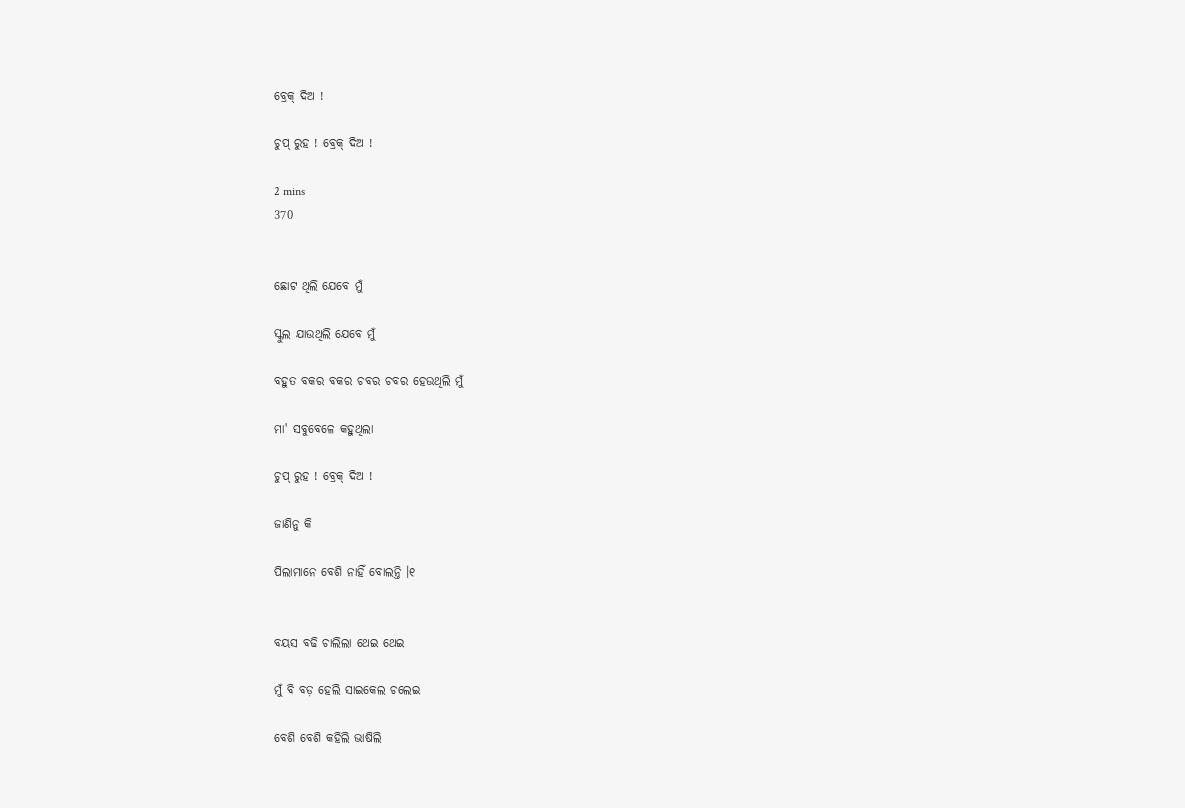ବ୍ରେକ୍ ଦିଅ !

ଚୁପ୍ ରୁହ ! ବ୍ରେକ୍ ଦିଅ !

2 mins
370


ଛୋଟ ଥିଲି ଯେବେ ମୁଁ

ସ୍କୁଲ ଯାଉଥିଲି ଯେବେ ମୁଁ

ବହୁତ ବକର ବକର ଚବର ଚବର ହେଉଥିଲି ମୁଁ

ମା' ସବୁବେଳେ କହୁଥିଲା

ଚୁପ୍ ରୁହ ! ବ୍ରେକ୍ ଦିଅ !

ଜାଣିନୁ କି

ପିଲାମାନେ ବେଶି ନାହିଁ ବୋଲନ୍ତି ।୧


ବୟସ ବଢି ଚାଲିଲା ଥେଇ ଥେଇ

ମୁଁ ବି ବଡ଼ ହେଲି ସାଇକେଲ ଚଲେଇ

ବେଶି ବେଶି କହିଲି ଭାଷିଲି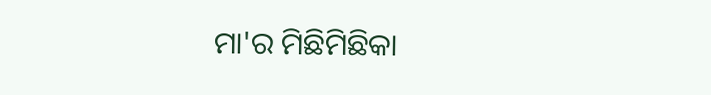ମା'ର ମିଛିମିଛିକା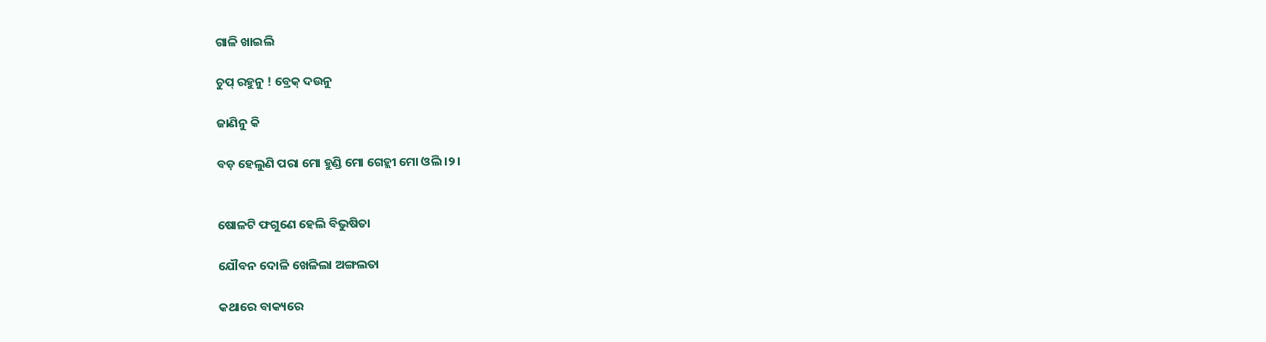ଗାଳି ଖାଇଲି

ଚୁପ୍ ରହୁନୁ ! ବ୍ରେକ୍ ଦଉନୁ

ଜାଣିନୁ କି

ବଡ଼ ହେଲୁଣି ପରା ମୋ ହୁଣ୍ଡି ମୋ ଗେହ୍ଲୀ ମୋ ଓଲି ।୨।


ଷୋଳଟି ଫଗୁଣେ ହେଲି ବିଭୁଷିତା

ଯୌବନ ଦୋଳି ଖେଳିଲା ଅଙ୍ଗଲତା

କଥାରେ ବାକ୍ୟରେ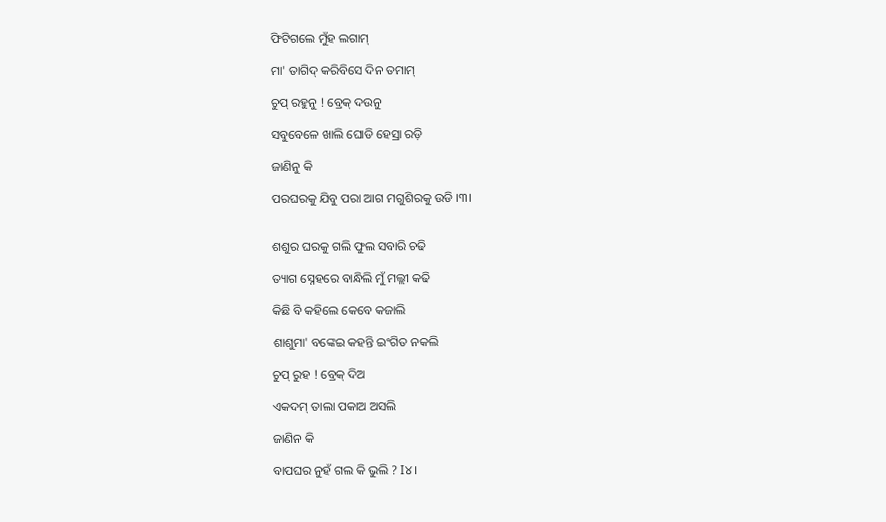ଫିଟିଗଲେ ମୁଁହ ଲଗାମ୍

ମା' ତାଗିଦ୍ କରିବିସେ ଦିନ ତମାମ୍

ଚୁପ୍ ରହୁନୁ ! ବ୍ରେକ୍ ଦଉନୁ

ସବୁବେଳେ ଖାଲି ଘୋଡି ହେସ୍ରା ରଡ଼ି

ଜାଣିନୁ କି

ପରଘରକୁ ଯିବୁ ପରା ଆଗ ମଗୁଶିରକୁ ଉଡି ।୩।


ଶଶୁର ଘରକୁ ଗଲି ଫୁଲ ସବାରି ଚଢି

ତ୍ୟାଗ ସ୍ନେହରେ ବାନ୍ଧିଲି ମୁଁ ମଲ୍ଲୀ କଢି

କିଛି ବି କହିଲେ କେବେ କଜାଲି

ଶାଶୁମା' ବଙ୍କେଇ କହନ୍ତି ଇଂଗିତ ନକଲି

ଚୁପ୍ ରୁହ ! ବ୍ରେକ୍ ଦିଅ

ଏକଦମ୍ ତାଲା ପକାଅ ଅସଲି

ଜାଣିନ କି

ବାପଘର ନୁହଁ ଗଲ କି ଭୁଲି ? I୪।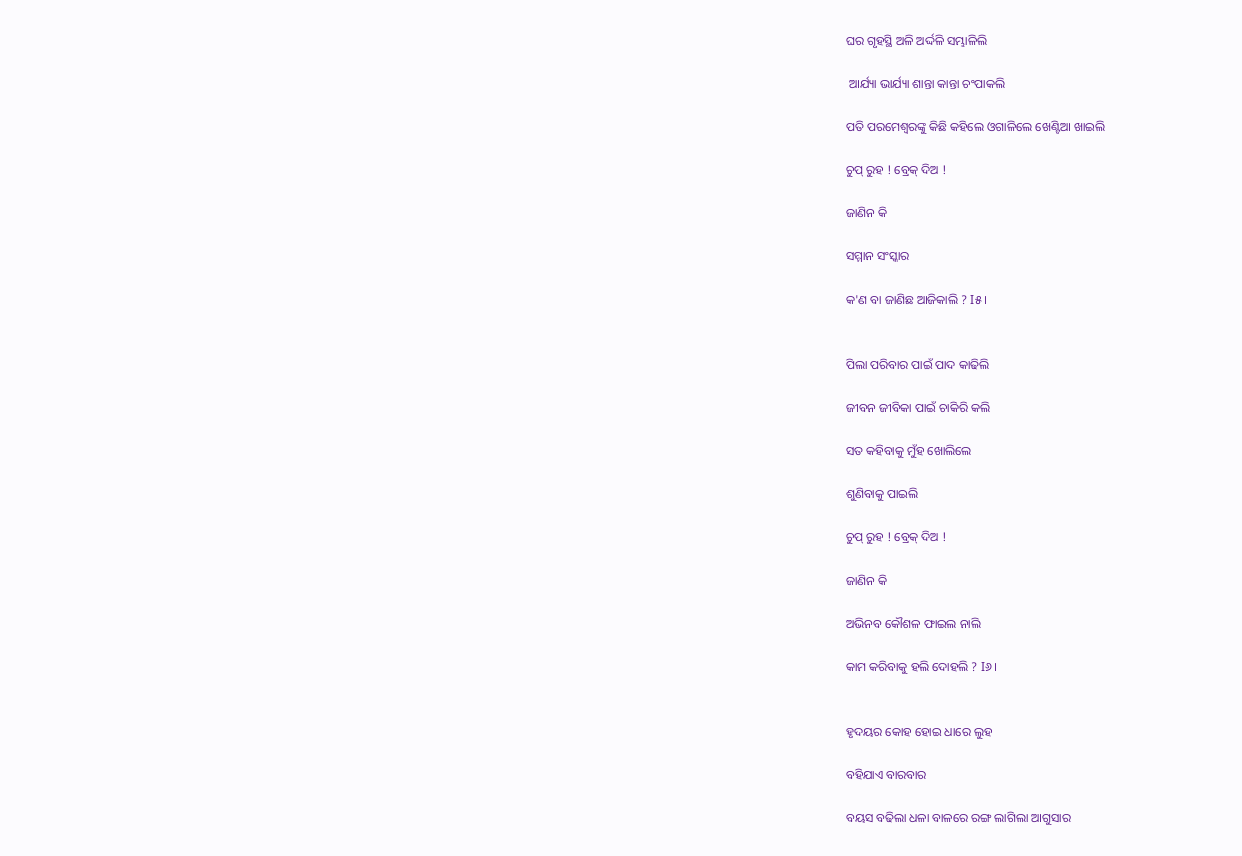ଘର ଗୃହସ୍ଥି ଅଳି ଅର୍ଦ୍ଦଳି ସମ୍ଭାଳିଲି

 ଆର୍ଯ୍ୟା ଭାର୍ଯ୍ୟା ଶାନ୍ତା କାନ୍ତା ଚଂପାକଲି

ପତି ପରମେଶ୍ଵରଙ୍କୁ କିଛି କହିଲେ ଓଗାଳିଲେ ଖେଣ୍ଟିଆ ଖାଇଲି

ଚୁପ୍ ରୁହ ! ବ୍ରେକ୍ ଦିଅ !

ଜାଣିନ କି

ସମ୍ମାନ ସଂସ୍କାର

କ'ଣ ବା ଜାଣିଛ ଆଜିକାଲି ? I୫।


ପିଲା ପରିବାର ପାଇଁ ପାଦ କାଢିଲି

ଜୀବନ ଜୀବିକା ପାଇଁ ଚାକିରି କଲି

ସତ କହିବାକୁ ମୁଁହ ଖୋଲିଲେ

ଶୁଣିବାକୁ ପାଇଲି

ଚୁପ୍ ରୁହ ! ବ୍ରେକ୍ ଦିଅ !

ଜାଣିନ କି

ଅଭିନବ କୌଶଳ ଫାଇଲ ନାଲି

କାମ କରିବାକୁ ହଲି ଦୋହଲି ? I୬।


ହୃଦୟର କୋହ ହୋଇ ଧାରେ ଲୁହ

ବହିଯାଏ ବାରବାର

ବୟସ ବଢିଲା ଧଳା ବାଳରେ ରଙ୍ଗ ଲାଗିଲା ଆଗୁସାର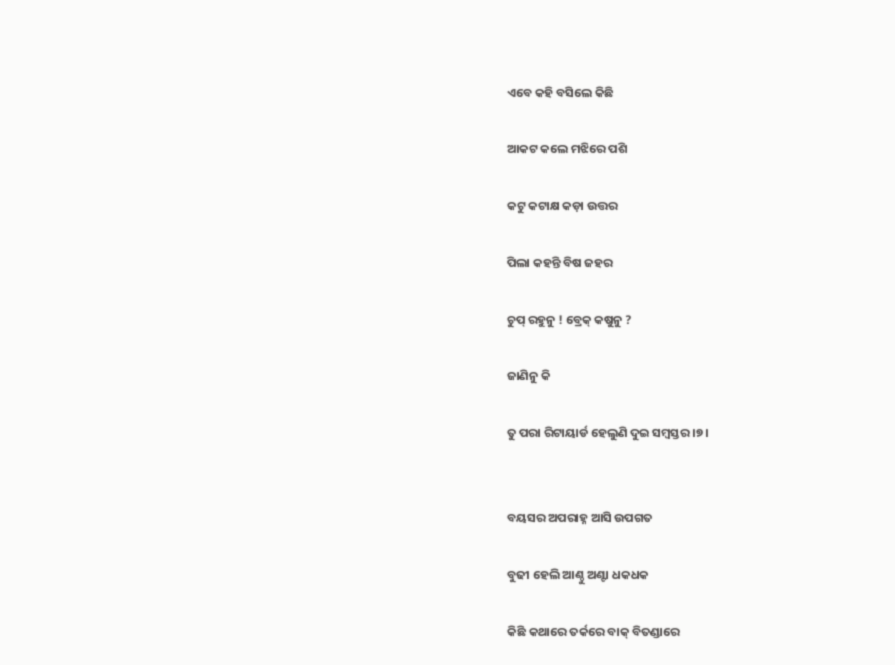ଏବେ କହି ବସିଲେ କିଛି

ଆକଟ କଲେ ମଝିରେ ପଶି

କଟୁ କଟାକ୍ଷ କଡ଼ା ଉତ୍ତର

ପିଲା କହନ୍ତି ବିଷ ଜହର

ଚୁପ୍ ରହୁନୁ ! ବ୍ରେକ୍ କଷୁନୁ ?

ଜାଣିନୁ କି

ତୁ ପରା ରିଟାୟାର୍ଡ ହେଲୁଣି ଦୁଇ ସମ୍ବସ୍ତର ।୭।


ବୟସର ଅପରାହ୍ନ ଆସି ଉପଗତ

ବୁଢୀ ହେଲି ଆଣ୍ଠୁ ଅଣ୍ଟା ଧକଧକ

କିଛି କଥାରେ ତର୍କରେ ବାକ୍ ବିତଣ୍ଡାରେ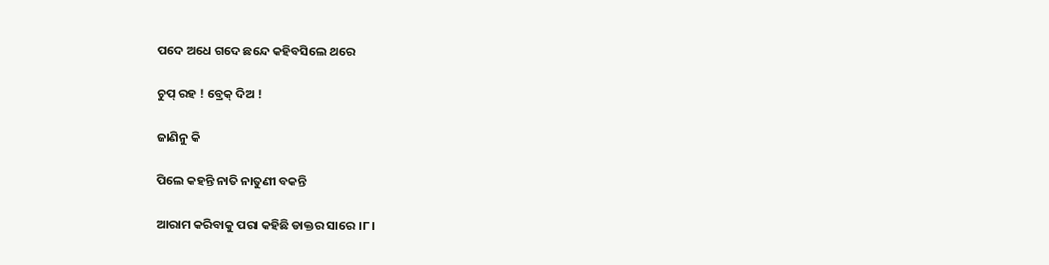ପଦେ ଅଧେ ଗଦେ ଛନ୍ଦେ କହିବସିଲେ ଥରେ

ଚୁପ୍ ରହ ! ବ୍ରେକ୍ ଦିଅ !

ଜାଣିନୁ କି

ପିଲେ କହନ୍ତି ନାତି ନାତୁଣୀ ବକନ୍ତି

ଆରାମ କରିବାକୁ ପରା କହିଛି ଡାକ୍ତର ସାରେ ।୮।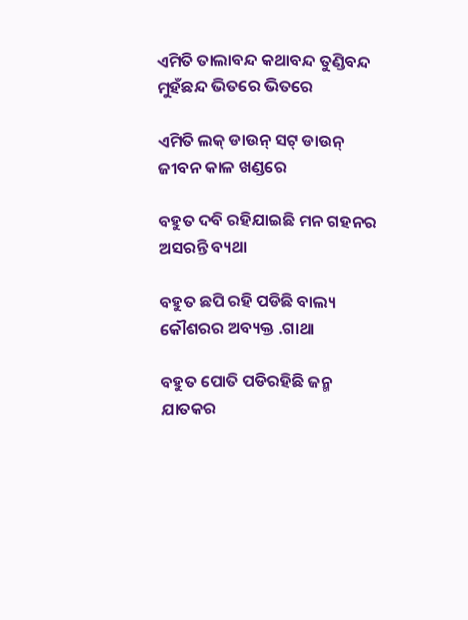ଏମିତି ତାଲାବନ୍ଦ କଥାବନ୍ଦ ତୁଣ୍ଡିବନ୍ଦ ମୁହଁଛନ୍ଦ ଭିତରେ ଭିତରେ

ଏମିତି ଲକ୍ ଡାଉନ୍ ସଟ୍ ଡାଉନ୍‌ ଜୀବନ କାଳ ଖଣ୍ଡରେ

ବହୁତ ଦବି ରହିଯାଇଛି ମନ ଗହନର ଅସରନ୍ତି ବ୍ୟଥା

ବହୁତ ଛପି ରହି ପଡିଛି ବାଲ୍ୟ କୌଶରର ଅବ୍ୟକ୍ତ .ଗାଥା

ବହୁତ ପୋତି ପଡିରହିଛି ଜନ୍ମ ଯାତକର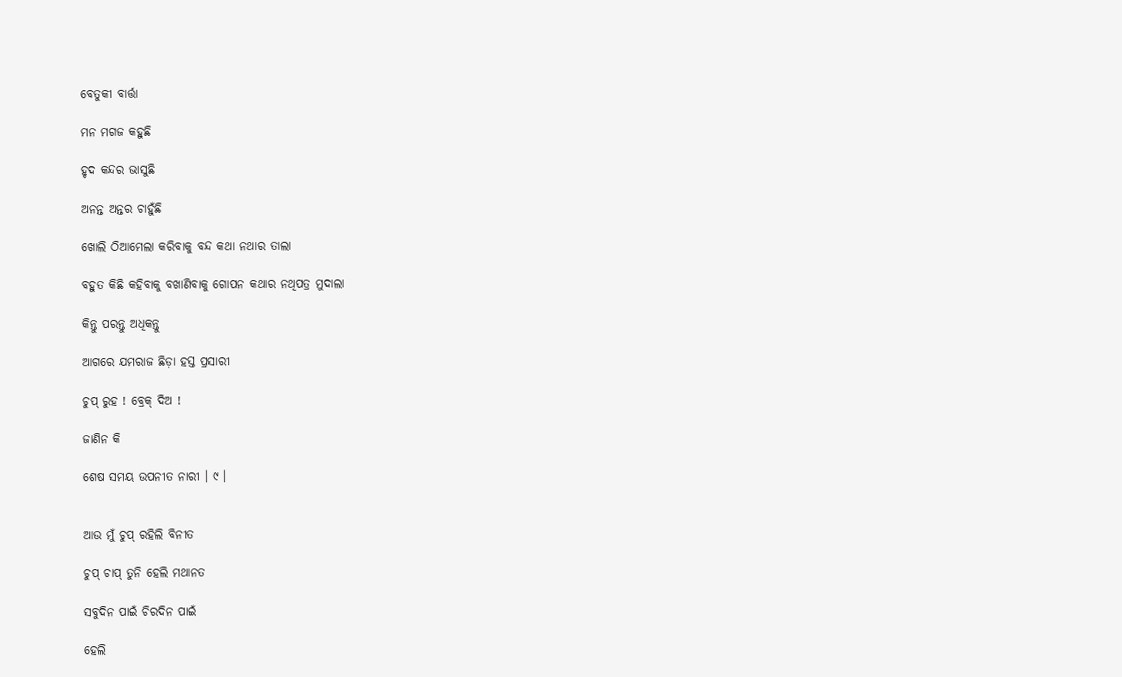ବେତୁକୀ ବାର୍ତ୍ତା

ମନ ମଗଜ କହୁଛି

ହୃଦ କନ୍ଦର ଭାସୁଛି

ଅନନ୍ତ ଅନ୍ତର ଚାହୁଁଛି

ଖୋଲି ଠିଆମେଲା କରିବାକୁ ବନ୍ଦ କଥା ନଥାର ତାଲା

ବହୁତ କିଛି କହିବାକୁ ବଖାଣିବାକୁ ଗୋପନ କଥାର ନଥିପତ୍ର ମୁଦାଲା

କିନ୍ତୁ ପରନ୍ତୁ ଅଧିକନ୍ତୁ

ଆଗରେ ଯମରାଜ ଛିଡ଼ା ହସ୍ତ ପ୍ରସାରୀ

ଚୁପ୍ ରୁହ ! ବ୍ରେକ୍ ଦିଅ !

ଜାଣିନ କି

ଶେଷ ସମୟ ଉପନୀତ ନାରୀ । ୯ ।


ଆଉ ମୁଁ ଚୁପ୍ ରହିଲି ବିନୀତ

ଚୁପ୍ ଚାପ୍ ତୁନି ହେଲି ମଥାନତ

ସବୁଦିନ ପାଇଁ ଚିରଦିନ ପାଇଁ

ହେଲି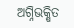ଅଗ୍ନିଭକ୍ଷିତ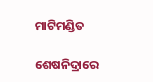ମାଟିମଣ୍ଡିତ

ଶେଷନିଦ୍ରାରେ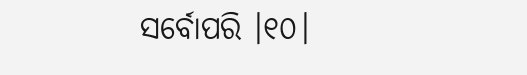ସର୍ବୋପରି ।୧୦।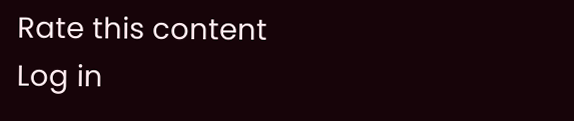Rate this content
Log in